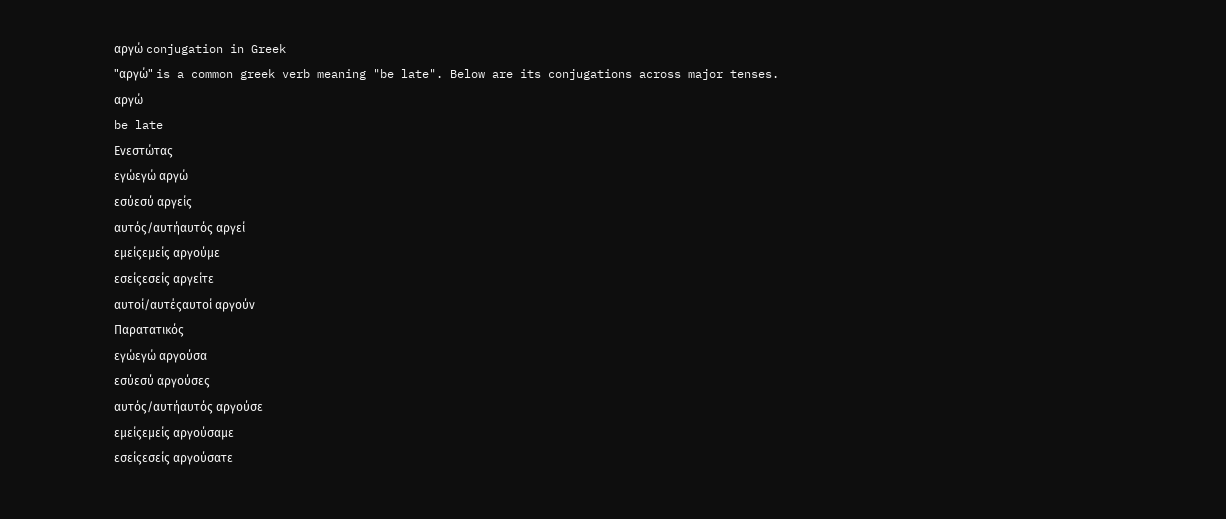αργώ conjugation in Greek
"αργώ" is a common greek verb meaning "be late". Below are its conjugations across major tenses.
αργώ
be late
Ενεστώτας
εγώεγώ αργώ
εσύεσύ αργείς
αυτός/αυτήαυτός αργεί
εμείςεμείς αργούμε
εσείςεσείς αργείτε
αυτοί/αυτέςαυτοί αργούν
Παρατατικός
εγώεγώ αργούσα
εσύεσύ αργούσες
αυτός/αυτήαυτός αργούσε
εμείςεμείς αργούσαμε
εσείςεσείς αργούσατε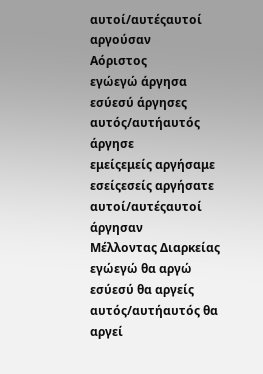αυτοί/αυτέςαυτοί αργούσαν
Αόριστος
εγώεγώ άργησα
εσύεσύ άργησες
αυτός/αυτήαυτός άργησε
εμείςεμείς αργήσαμε
εσείςεσείς αργήσατε
αυτοί/αυτέςαυτοί άργησαν
Μέλλοντας Διαρκείας
εγώεγώ θα αργώ
εσύεσύ θα αργείς
αυτός/αυτήαυτός θα αργεί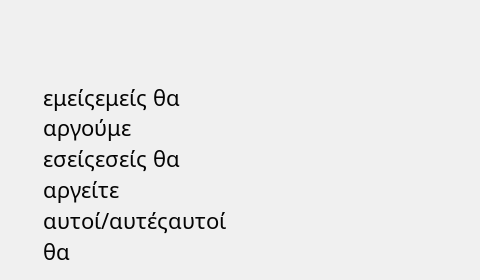εμείςεμείς θα αργούμε
εσείςεσείς θα αργείτε
αυτοί/αυτέςαυτοί θα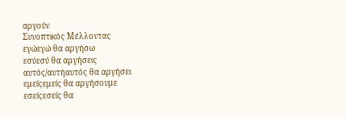αργούν
Συνοπτικός Μέλλοντας
εγώεγώ θα αργήσω
εσύεσύ θα αργήσεις
αυτός/αυτήαυτός θα αργήσει
εμείςεμείς θα αργήσουμε
εσείςεσείς θα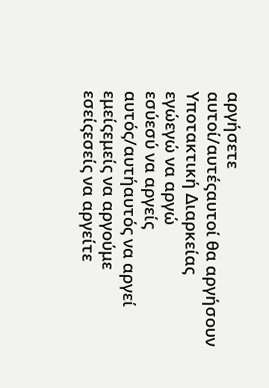αργήσετε
αυτοί/αυτέςαυτοί θα αργήσουν
Υποτακτική Διαρκείας
εγώεγώ να αργώ
εσύεσύ να αργείς
αυτός/αυτήαυτός να αργεί
εμείςεμείς να αργούμε
εσείςεσείς να αργείτε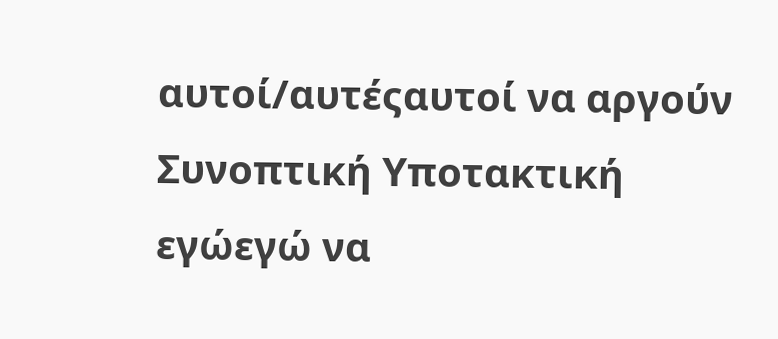αυτοί/αυτέςαυτοί να αργούν
Συνοπτική Υποτακτική
εγώεγώ να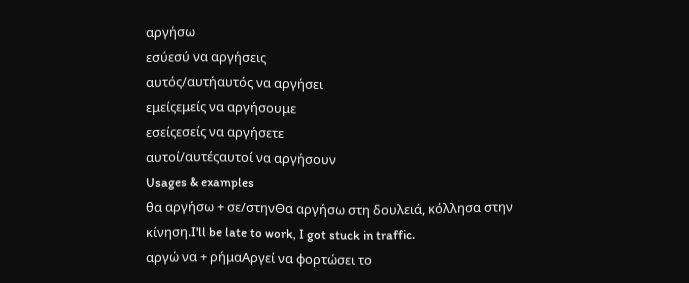αργήσω
εσύεσύ να αργήσεις
αυτός/αυτήαυτός να αργήσει
εμείςεμείς να αργήσουμε
εσείςεσείς να αργήσετε
αυτοί/αυτέςαυτοί να αργήσουν
Usages & examples
θα αργήσω + σε/στηνΘα αργήσω στη δουλειά, κόλλησα στην κίνηση.I'll be late to work, I got stuck in traffic.
αργώ να + ρήμαΑργεί να φορτώσει το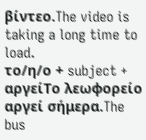βίντεο.The video is taking a long time to load.
το/η/ο + subject + αργείΤο λεωφορείο αργεί σήμερα.The bus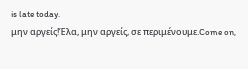is late today.
μην αργείς!Έλα, μην αργείς, σε περιμένουμε.Come on,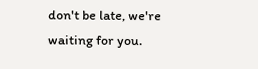don't be late, we're waiting for you.